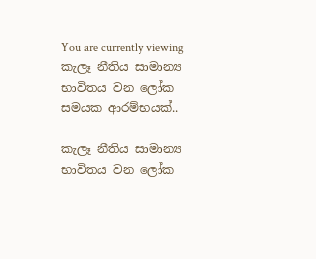You are currently viewing කැලෑ නීතිය සාමාන්‍ය භාවිතය වන ලෝක සමයක ආරම්භයක්..

කැලෑ නීතිය සාමාන්‍ය භාවිතය වන ලෝක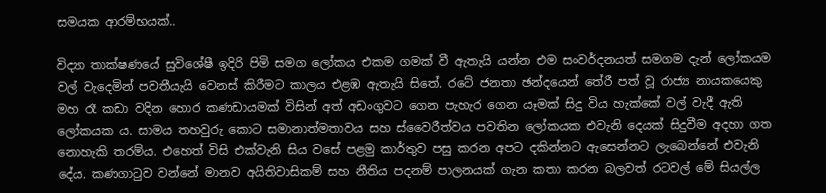සමයක ආරම්භයක්..

විද්‍යා තාක්ෂණයේ සුවිශේෂී ඉදිරි පිමි සමග ලෝකය එකම ගමක් වී ඇතැයි යන්න එම සංවර්දනයත් සමගම දැන් ලෝකයම වල් වැදෙමින් පවතීයැයි වෙනස් කිරීමට කාලය එළඹ ඇතැයි සිතේ. රටේ ජනතා ඡන්දයෙන් තේරී පත් වූ රාජ්‍ය නායකයෙකු මහ රෑ කඩා වදින හොර කණඩායමක් විසින් අත් අඩංගුවට ගෙන පැහැර ගෙන යෑමක් සිදු විය හැක්කේ වල් වැදී ඇති ලෝකයක ය. සාමය තහවුරු කොට සමානාත්මතාවය සහ ස්වෛරීත්වය පවතින ලෝකයක එවැනි දෙයක් සිදුවීම අදහා ගත නොහැකි තරම්ය. එහෙත් විසි එක්වැනි සිය වසේ පළමු කාර්තුව පසු කරන අපට දකින්නට ඇසෙන්නට ලැබෙන්නේ එවැනි දේය. කණගාටුව වන්නේ මානව අයිතිවාසිකම් සහ නීතිය පදනම් පාලනයක් ගැන කතා කරන බලවත් රටවල් මේ සියල්ල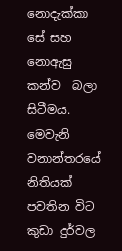නොදැක්කා සේ සහ නොඇසු කන්ව  බලා සිටීමය. මෙවැනි වනාන්තරයේ නිතියක් පවතින විට කුඩා දුර්වල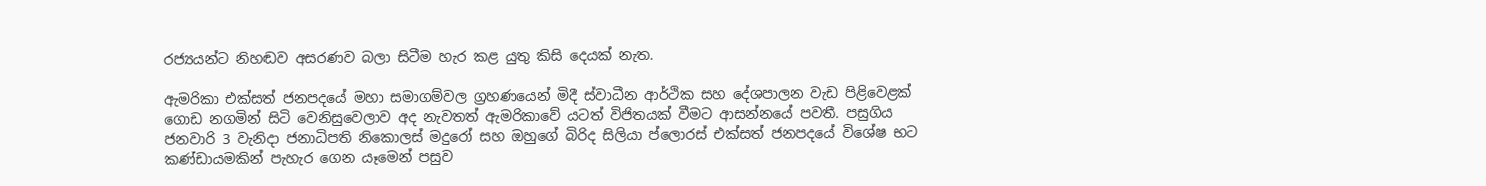රජ්‍යයන්ට නිහඬව අසරණව බලා සිටීම හැර කළ යුතු කිසි දෙයක් නැත.

ඇමරිකා එක්සත් ජනපදයේ මහා සමාගම්වල ග්‍රහණයෙන් මිදී ස්වාධීන ආර්ථික සහ දේශපාලන වැඩ පිළිවෙළක් ගොඩ නගමින් සිටි වෙනිසුවෙලාව අද නැවතත් ඇමරිකාවේ යටත් විජිතයක් වීමට ආසන්නයේ පවතී. පසුගිය ජනවාරි 3 වැනිදා ජනාධිපති නිකොලස් මදුරෝ සහ ඔහුගේ බිරිද සිලියා ප්ලොරස් එක්සත් ජනපදයේ විශේෂ භට කණ්ඩායමකින් පැහැර ගෙන යෑමෙන් පසුව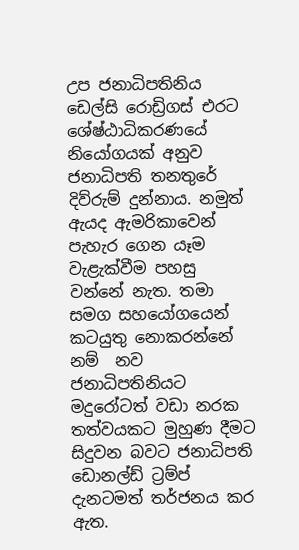උප ජනාධිපතිනිය ඩෙල්සි රොඩ්‍රිගස් එරට ශේෂ්ඨාධිකරණයේ නියෝගයක් අනුව ජනාධිපති තනතුරේ දිව්රුම් දුන්නාය. නමුත් ඇයද ඇමරිකාවෙන් පැහැර ගෙන යෑම වැළැක්වීම පහසු වන්නේ නැත. තමා සමග සහයෝගයෙන් කටයුතු නොකරන්නේ නම්  නව ජනාධිපතිනියට මදුරෝටත් වඩා නරක තත්වයකට මුහුණ දීමට සිදුවන බවට ජනාධිපති ඩොනල්ඩ් ට්‍රම්ප් දැනටමත් තර්ජනය කර ඇත.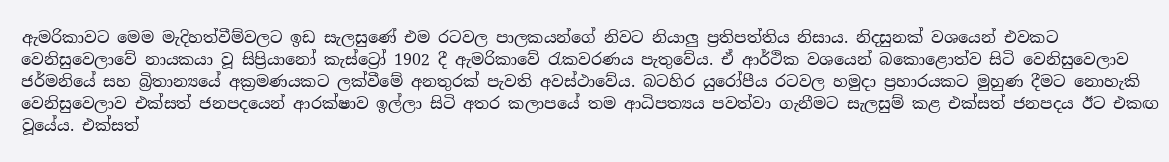ඇමරිකාවට මෙම මැදිහත්වීම්වලට ඉඩ සැලසුණේ එම රටවල පාලකයන්ගේ නිවට නියාලු ප්‍රතිපත්තිය නිසාය. නිදසුනක් වශයෙන් එවකට වෙනිසුවෙලාවේ නායකයා වූ සිප්‍රියානෝ කැස්ට්‍රෝ 1902 දී ඇමරිකාවේ රැකවරණය පැතුවේය. ඒ ආර්ථික වශයෙන් බකොළොත්ව සිටි වෙනිසුවෙලාව ජර්මනියේ සහ බ්‍රිතාන්‍යයේ අක්‍රමණයකට ලක්වීමේ අනතුරක් පැවති අවස්ථාවේය. බටහිර යුරෝපීය රටවල හමුදා ප්‍රහාරයකට මුහුණ දීමට නොහැකි වෙනිසුවෙලාව එක්සත් ජනපදයෙන් ආරක්ෂාව ඉල්ලා සිටි අතර කලාපයේ තම ආධිපත්‍යය පවත්වා ගැනීමට සැලසුම් කළ එක්සත් ජනපදය ඊට එකඟ වූයේය. එක්සත්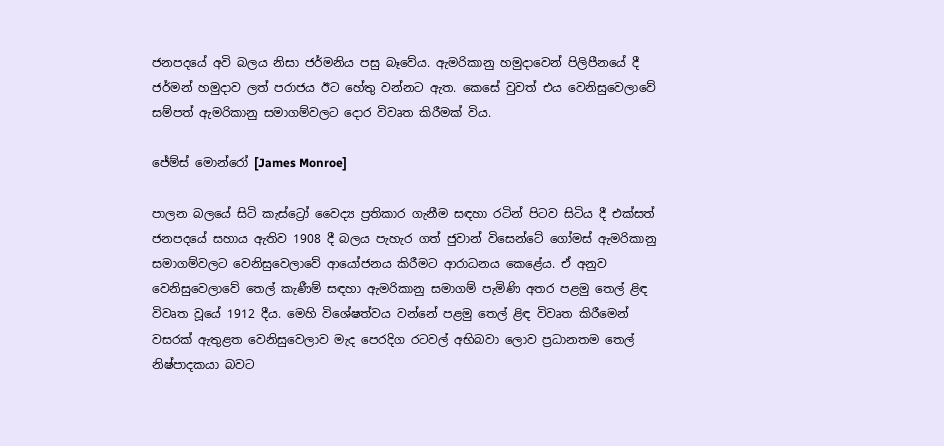ජනපදයේ අවි බලය නිසා ජර්මනිය පසු බෑවේය. ඇමරිකානු හමුදාවෙන් පිලිපීනයේ දී ජර්මන් හමුදාව ලත් පරාජය ඊට හේතු වන්නට ඇත. කෙසේ වුවත් එය වෙනිසුවෙලාවේ සම්පත් ඇමරිකානු සමාගම්වලට දොර විවෘත කිරීමක් විය.

ජේම්ස් මොන්රෝ [James Monroe]

පාලන බලයේ සිටි කැස්ට්‍රෝ වෛද්‍ය ප්‍රතිකාර ගැනීම සඳහා රටින් පිටව සිටිය දී එක්සත් ජනපදයේ සහාය ඇතිව 1908 දී බලය පැහැර ගත් ජුවාන් විසෙන්ටේ ගෝමස් ඇමරිකානු සමාගම්වලට වෙනිසුවෙලාවේ ආයෝජනය කිරීමට ආරාධනය කෙළේය. ඒ අනුව වෙනිසුවෙලාවේ තෙල් කැණීම් සඳහා ඇමරිකානු සමාගම් පැමිණි අතර පළමු තෙල් ළිඳ විවෘත වූයේ 1912 දීය. මෙහි විශේෂත්වය වන්නේ පළමු තෙල් ළිඳ විවෘත කිරීමෙන් වසරක් ඇතුළත වෙනිසුවෙලාව මැද පෙරදිග රටවල් අභිබවා ලොව ප්‍රධානතම තෙල් නිෂ්පාදකයා බවට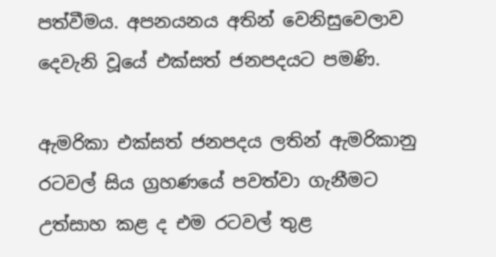පත්වීමය. අපනයනය අතින් වෙනිසුවෙලාව දෙවැනි වූයේ එක්සත් ජනපදයට පමණි.

ඇමරිකා එක්සත් ජනපදය ලතින් ඇමරිකානු රටවල් සිය ග්‍රහණයේ පවත්වා ගැනීමට උත්සාහ කළ ද එම රටවල් තුළ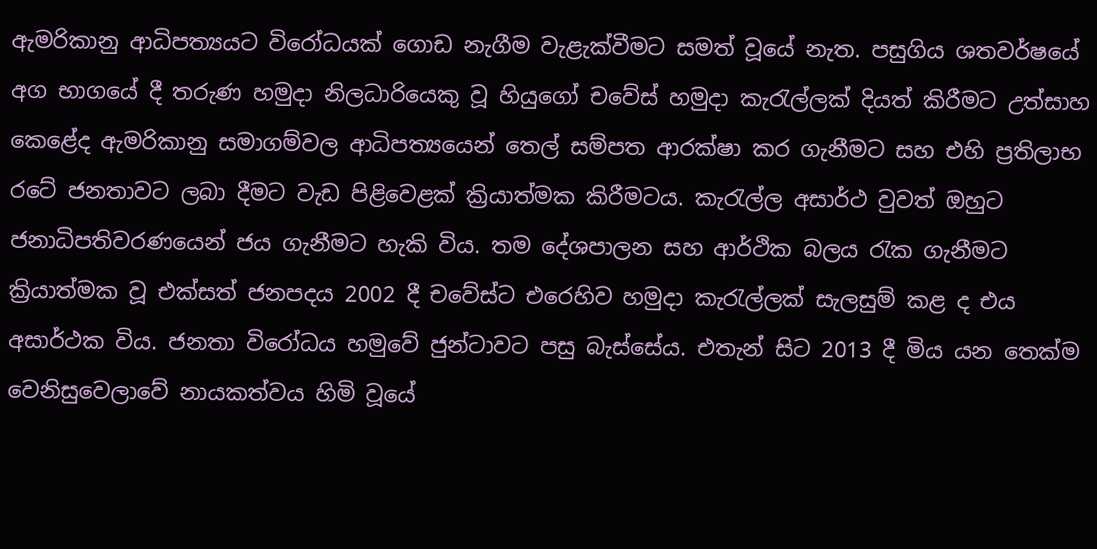ඇමරිකානු ආධිපත්‍යයට විරෝධයක් ගොඩ නැගීම වැළැක්වීමට සමත් වූයේ නැත. පසුගිය ශතවර්ෂයේ අග භාගයේ දී තරුණ හමුදා නිලධාරියෙකු වූ හියුගෝ චවේස් හමුදා කැරැල්ලක් දියත් කිරීමට උත්සාහ කෙළේද ඇමරිකානු සමාගම්වල ආධිපත්‍යයෙන් තෙල් සම්පත ආරක්ෂා කර ගැනීමට සහ එහි ප්‍රතිලාභ රටේ ජනතාවට ලබා දීමට වැඩ පිළිවෙළක් ක්‍රියාත්මක කිරීමටය. කැරැල්ල අසාර්ථ වුවත් ඔහුට ජනාධිපතිවරණයෙන් ජය ගැනීමට හැකි විය. තම දේශපාලන සහ ආර්ථික බලය රැක ගැනීමට ක්‍රියාත්මක වූ එක්සත් ජනපදය 2002 දී චවේස්ට එරෙහිව හමුදා කැරැල්ලක් සැලසුම් කළ ද එය අසාර්ථක විය. ජනතා විරෝධය හමුවේ ජුන්ටාවට පසු බැස්සේය. එතැන් සිට 2013 දී මිය යන තෙක්ම වෙනිසුවෙලාවේ නායකත්වය හිමි වූයේ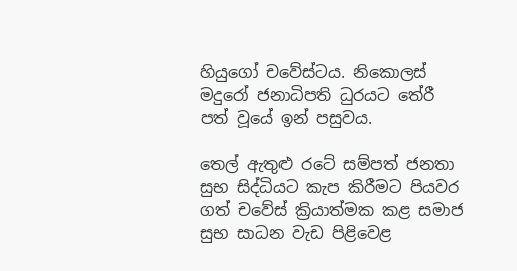හියුගෝ චවේස්ටය. නිකොලස් මදුරෝ ජනාධිපති ධුරයට තේරී පත් වූයේ ඉන් පසුවය.

තෙල් ඇතුළු රටේ සම්පත් ජනතා සුභ සිද්ධියට කැප කිරීමට පියවර ගත් චවේස් ක්‍රියාත්මක කළ සමාජ සුභ සාධන වැඩ පිළිවෙළ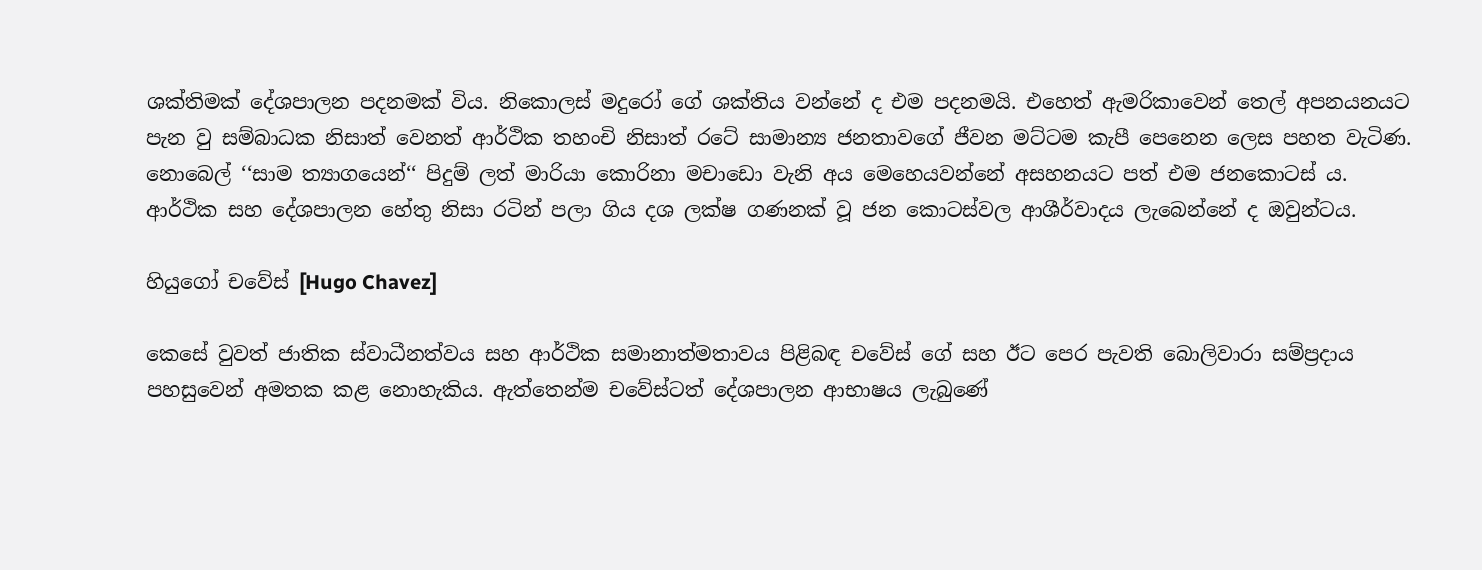ශක්තිමක් දේශපාලන පදනමක් විය. නිකොලස් මදුරෝ ගේ ශක්තිය වන්නේ ද එම පදනමයි. එහෙත් ඇමරිකාවෙන් තෙල් අපනයනයට පැන වු සම්බාධක නිසාත් වෙනත් ආර්ථික තහංචි නිසාත් රටේ සාමාන්‍ය ජනතාවගේ ජීවන මට්ටම කැපී පෙනෙන ලෙස පහත වැටිණ. නොබෙල් ‘‘සාම ත්‍යාගයෙන්‘‘ පිදුම් ලත් මාරියා කොරිනා මචාඩො වැනි අය මෙහෙයවන්නේ අසහනයට පත් එම ජනකොටස් ය. ආර්ථික සහ දේශපාලන හේතු නිසා රටින් පලා ගිය දශ ලක්ෂ ගණනක් වූ ජන කොටස්වල ආශීර්වාදය ලැබෙන්නේ ද ඔවුන්ටය.

හියුගෝ චවේස් [Hugo Chavez]

කෙසේ වුවත් ජාතික ස්වාධීනත්වය සහ ආර්ථික සමානාත්මතාවය පිළිබඳ චවේස් ගේ සහ ඊට පෙර පැවති බොලිවාරා සම්ප්‍රදාය පහසුවෙන් අමතක කළ නොහැකිය. ඇත්තෙන්ම චවේස්ටත් දේශපාලන ආභාෂය ලැබුණේ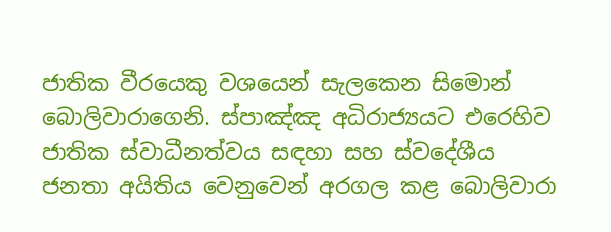ජාතික වීරයෙකු වශයෙන් සැලකෙන සිමොන් බොලිවාරාගෙනි. ස්පාඤ්ඤ අධිරාජ්‍යයට එරෙහිව ජාතික ස්වාධීනත්වය සඳහා සහ ස්වදේශීය ජනතා අයිතිය වෙනුවෙන් අරගල කළ බොලිවාරා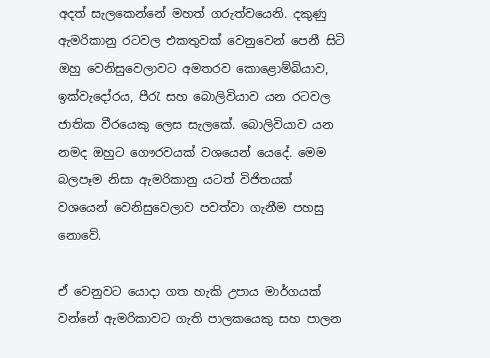අදත් සැලකෙන්නේ මහත් ගරුත්වයෙනි. දකුණු ඇමරිකානු රටවල එකතුවක් වෙනුවෙන් පෙනී සිටි ඔහු වෙනිසුවෙලාවට අමතරව කොළොම්බියාව, ඉක්වැදෝරය, පීරැ සහ බොලිවියාව යන රටවල ජාතික වීරයෙකු ලෙස සැලකේ. බොලිවියාව යන නමද ඔහුට ගෞරවයක් වශයෙන් යෙදේ. මෙම බලපෑම නිසා ඇමරිකානු යටත් විජිතයක් වශයෙන් වෙනිසුවෙලාව පවත්වා ගැනීම පහසු නොවේ.

ඒ වෙනුවට යොදා ගත හැකි උපාය මාර්ගයක් වන්නේ ඇමරිකාවට ගැති පාලකයෙකු සහ පාලන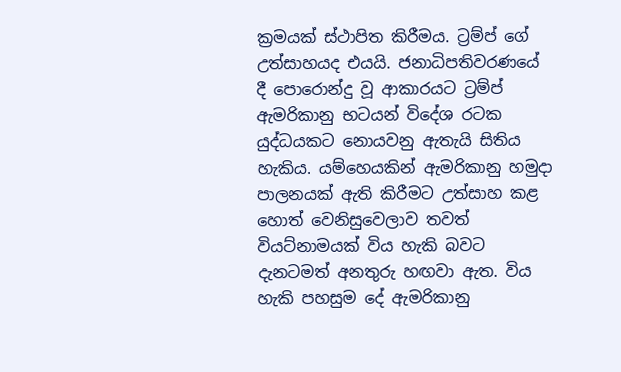ක්‍රමයක් ස්ථාපිත කිරීමය. ට්‍රම්ප් ගේ උත්සාහයද එයයි. ජනාධිපතිවරණයේ දී පොරොන්දු වූ ආකාරයට ට්‍රම්ප් ඇමරිකානු භටයන් විදේශ රටක යුද්ධයකට නොයවනු ඇතැයි සිතිය හැකිය. යම්හෙයකින් ඇමරිකානු හමුදා පාලනයක් ඇති කිරීමට උත්සාහ කළ හොත් වෙනිසුවෙලාව තවත් වියට්නාමයක් විය හැකි බවට දැනටමත් අනතුරු හඟවා ඇත. විය හැකි පහසුම දේ ඇමරිකානු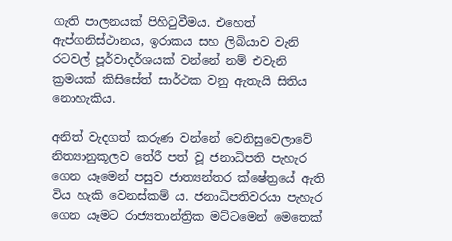ගැති පාලනයක් පිහිටුවීමය. එහෙත් ඇප්ගනිස්ථානය, ඉරාකය සහ ලිබියාව වැනි රටවල් පූර්වාදර්ශයක් වන්නේ නම් එවැනි ක්‍රමයක් කිසිසේත් සාර්ථක වනු ඇතැයි සිතිය නොහැකිය.

අනිත් වැදගත් කරුණ වන්නේ වෙනිසුවෙලාවේ නිත්‍යානුකූලව තේරී පත් වූ ජනාධිපති පැහැර ගෙන යෑමෙන් පසුව ජාත්‍යන්තර ක්ෂේත්‍රයේ ඇති විය හැකි වෙනස්කම් ය. ජනාධිපතිවරයා පැහැර ගෙන යෑමට රාජ්‍යතාන්ත්‍රික මට්ටමෙන් මෙතෙක්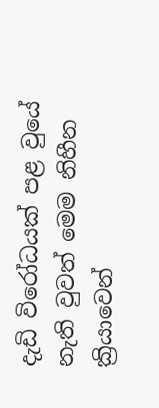දැඩි විරෝධයක් පළ වුයේ නැති වුවත් මෙම නිහීන ක්‍රියාවෙන්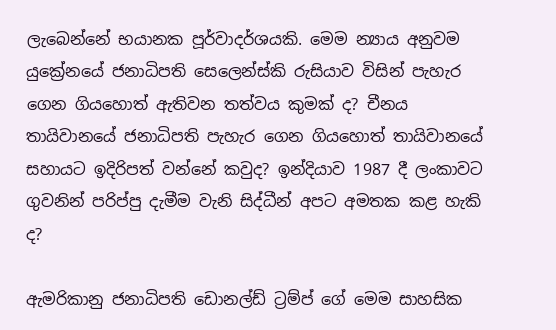ලැබෙන්නේ භයානක පූර්වාදර්ශයකි. මෙම න්‍යාය අනුවම යුක්‍රේනයේ ජනාධිපති සෙලෙන්ස්කි රුසියාව විසින් පැහැර ගෙන ගියහොත් ඇතිවන තත්වය කුමක් ද? චීනය තායිවානයේ ජනාධිපති පැහැර ගෙන ගියහොත් තායිවානයේ සහායට ඉදිරිපත් වන්නේ කවුද? ඉන්දියාව 1987 දී ලංකාවට ගුවනින් පරිප්පු දැමීම වැනි සිද්ධීන් අපට අමතක කළ හැකි ද?

ඇමරිකානු ජනාධිපති ඩොනල්ඩ් ට්‍රම්ප් ගේ මෙම සාහසික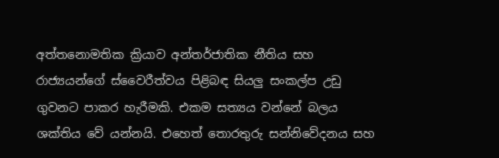අත්තනොමතික ක්‍රියාව අන්තර්ජාතික නීතිය සහ රාජ්‍යයන්ගේ ස්වෛරීත්වය පිළිබඳ සියලු සංකල්ප උඩු ගුවනට පාකර හැරීමකි. එකම සත්‍යය වන්නේ බලය ශක්තිය වේ යන්නයි. එහෙත් තොරතුරු සන්නිවේදනය සහ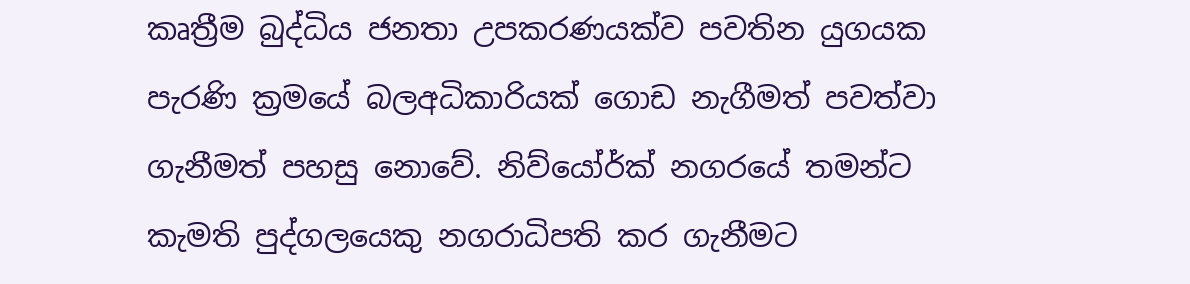කෘත්‍රීම බුද්ධිය ජනතා උපකරණයක්ව පවතින යුගයක පැරණි ක්‍රමයේ බලඅධිකාරියක් ගොඩ නැගීමත් පවත්වා ගැනීමත් පහසු නොවේ. නිව්යෝර්ක් නගරයේ තමන්ට කැමති පුද්ගලයෙකු නගරාධිපති කර ගැනීමට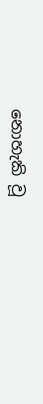නොහැකි වූ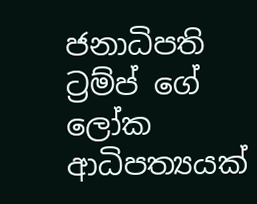ජනාධිපති ට්‍රම්ප් ගේ ලෝක ආධිපත්‍යයක්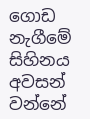ගොඩ නැගීමේ සිහිනය අවසන් වන්නේ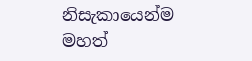නිසැකායෙන්ම මහත්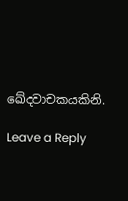ඛේදවාචකයකිනි.

Leave a Reply